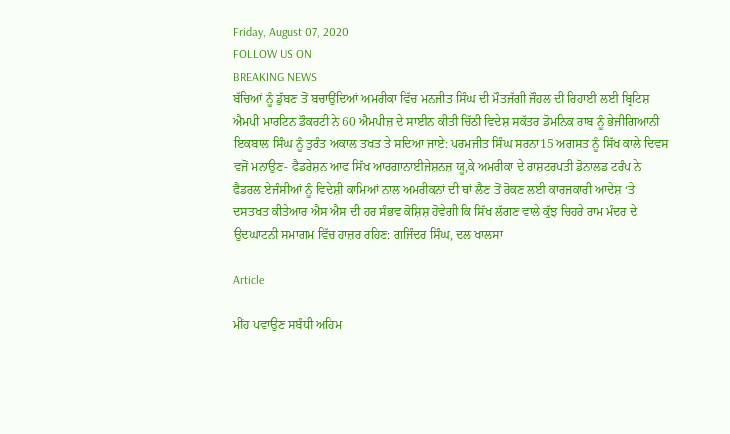Friday, August 07, 2020
FOLLOW US ON
BREAKING NEWS
ਬੱਚਿਆਂ ਨੂੰ ਡੁੱਬਣ ਤੋਂ ਬਚਾਉਂਦਿਆਂ ਅਮਰੀਕਾ ਵਿੱਚ ਮਨਜੀਤ ਸਿੰਘ ਦੀ ਮੌਤਜੱਗੀ ਜੌਹਲ ਦੀ ਰਿਹਾਈ ਲਈ ਬ੍ਰਿਟਿਸ਼ ਐਮਪੀ ਮਾਰਟਿਨ ਡੌਕਰਟੀ ਨੇ 60 ਐਮਪੀਜ਼ ਦੇ ਸਾਈਨ ਕੀਤੀ ਚਿੱਠੀ ਵਿਦੇਸ਼ ਸਕੱਤਰ ਡੋਮਨਿਕ ਰਾਬ ਨੂੰ ਭੇਜੀਗਿਆਨੀ ਇਕਬਾਲ ਸਿੰਘ ਨੂੰ ਤੁਰੰਤ ਅਕਾਲ ਤਖਤ ਤੇ ਸਦਿਆ ਜਾਏ: ਪਰਮਜੀਤ ਸਿੰਘ ਸਰਨਾ15 ਅਗਸਤ ਨੂੰ ਸਿੱਖ ਕਾਲੇ ਦਿਵਸ ਵਜੋਂ ਮਨਾਉਣ- ਫੈਡਰੇਸ਼ਨ ਆਫ ਸਿੱਖ ਆਰਗਾਨਾਈਜੇਸ਼ਨਜ਼ ਯੂ,ਕੇ ਅਮਰੀਕਾ ਦੇ ਰਾਸ਼ਟਰਪਤੀ ਡੋਨਾਲਡ ਟਰੰਪ ਨੇ ਫੈਡਰਲ ਏਜੰਸੀਆਂ ਨੂੰ ਵਿਦੇਸ਼ੀ ਕਾਮਿਆਂ ਨਾਲ ਅਮਰੀਕਨਾਂ ਦੀ ਥਾਂ ਲੈਣ ਤੋਂ ਰੋਕਣ ਲਈ ਕਾਰਜਕਾਰੀ ਆਦੇਸ਼ ‘ਤੇ ਦਸਤਖਤ ਕੀਤੇਆਰ ਐਸ ਐਸ ਦੀ ਹਰ ਸੰਭਵ ਕੋਸ਼ਿਸ਼ ਹੋਵੇਗੀ ਕਿ ਸਿੱਖ ਲੱਗਣ ਵਾਲੇ ਕੁੱਝ ਚਿਹਰੇ ਰਾਮ ਮੰਦਰ ਦੇ ਉਦਘਾਟਨੀ ਸਮਾਗਮ ਵਿੱਚ ਹਾਜ਼ਰ ਰਹਿਣ: ਗਜਿੰਦਰ ਸਿੰਘ, ਦਲ ਖਾਲਸਾ

Article

ਮੀਂਹ ਪਵਾਉਣ ਸਬੰਧੀ ਅਹਿਮ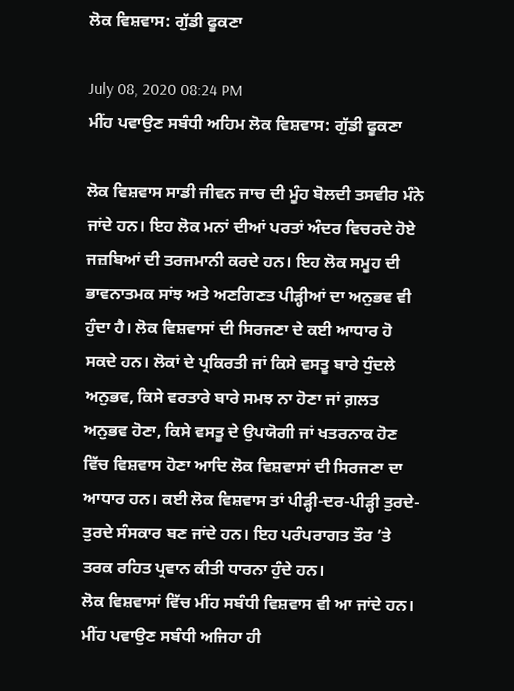ਲੋਕ ਵਿਸ਼ਵਾਸ: ਗੁੱਡੀ ਫੂਕਣਾ

July 08, 2020 08:24 PM
ਮੀਂਹ ਪਵਾਉਣ ਸਬੰਧੀ ਅਹਿਮ ਲੋਕ ਵਿਸ਼ਵਾਸ: ਗੁੱਡੀ ਫੂਕਣਾ

ਲੋਕ ਵਿਸ਼ਵਾਸ ਸਾਡੀ ਜੀਵਨ ਜਾਚ ਦੀ ਮੂੰਹ ਬੋਲਦੀ ਤਸਵੀਰ ਮੰਨੇ ਜਾਂਦੇ ਹਨ। ਇਹ ਲੋਕ ਮਨਾਂ ਦੀਆਂ ਪਰਤਾਂ ਅੰਦਰ ਵਿਚਰਦੇ ਹੋਏ ਜਜ਼ਬਿਆਂ ਦੀ ਤਰਜਮਾਨੀ ਕਰਦੇ ਹਨ। ਇਹ ਲੋਕ ਸਮੂਹ ਦੀ ਭਾਵਨਾਤਮਕ ਸਾਂਝ ਅਤੇ ਅਣਗਿਣਤ ਪੀੜ੍ਹੀਆਂ ਦਾ ਅਨੁਭਵ ਵੀ ਹੁੰਦਾ ਹੈ। ਲੋਕ ਵਿਸ਼ਵਾਸਾਂ ਦੀ ਸਿਰਜਣਾ ਦੇ ਕਈ ਆਧਾਰ ਹੋ ਸਕਦੇ ਹਨ। ਲੋਕਾਂ ਦੇ ਪ੍ਰਕਿਰਤੀ ਜਾਂ ਕਿਸੇ ਵਸਤੂ ਬਾਰੇ ਧੁੰਦਲੇ ਅਨੁਭਵ, ਕਿਸੇ ਵਰਤਾਰੇ ਬਾਰੇ ਸਮਝ ਨਾ ਹੋਣਾ ਜਾਂ ਗ਼ਲਤ ਅਨੁਭਵ ਹੋਣਾ, ਕਿਸੇ ਵਸਤੂ ਦੇ ਉਪਯੋਗੀ ਜਾਂ ਖਤਰਨਾਕ ਹੋਣ ਵਿੱਚ ਵਿਸ਼ਵਾਸ ਹੋਣਾ ਆਦਿ ਲੋਕ ਵਿਸ਼ਵਾਸਾਂ ਦੀ ਸਿਰਜਣਾ ਦਾ ਆਧਾਰ ਹਨ। ਕਈ ਲੋਕ ਵਿਸ਼ਵਾਸ ਤਾਂ ਪੀੜ੍ਹੀ-ਦਰ-ਪੀੜ੍ਹੀ ਤੁਰਦੇ-ਤੁਰਦੇ ਸੰਸਕਾਰ ਬਣ ਜਾਂਦੇ ਹਨ। ਇਹ ਪਰੰਪਰਾਗਤ ਤੌਰ ’ਤੇ ਤਰਕ ਰਹਿਤ ਪ੍ਰਵਾਨ ਕੀਤੀ ਧਾਰਨਾ ਹੁੰਦੇ ਹਨ।
ਲੋਕ ਵਿਸ਼ਵਾਸਾਂ ਵਿੱਚ ਮੀਂਹ ਸਬੰਧੀ ਵਿਸ਼ਵਾਸ ਵੀ ਆ ਜਾਂਦੇ ਹਨ। ਮੀਂਹ ਪਵਾਉਣ ਸਬੰਧੀ ਅਜਿਹਾ ਹੀ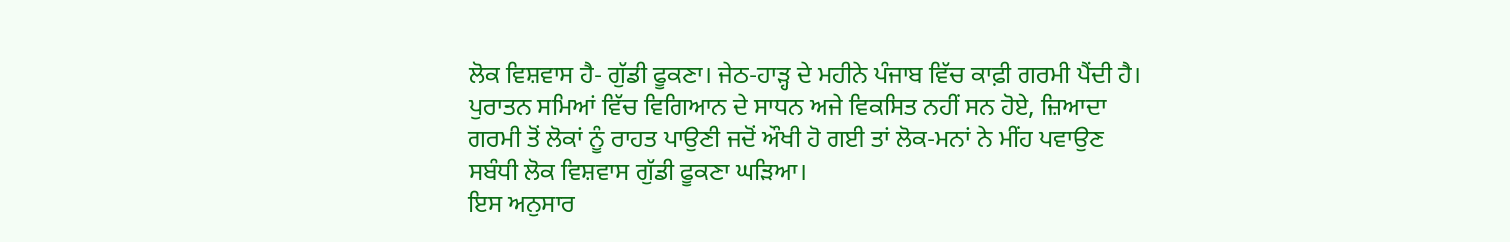ਲੋਕ ਵਿਸ਼ਵਾਸ ਹੈ- ਗੁੱਡੀ ਫੂਕਣਾ। ਜੇਠ-ਹਾੜ੍ਹ ਦੇ ਮਹੀਨੇ ਪੰਜਾਬ ਵਿੱਚ ਕਾਫ਼ੀ ਗਰਮੀ ਪੈਂਦੀ ਹੈ। ਪੁਰਾਤਨ ਸਮਿਆਂ ਵਿੱਚ ਵਿਗਿਆਨ ਦੇ ਸਾਧਨ ਅਜੇ ਵਿਕਸਿਤ ਨਹੀਂ ਸਨ ਹੋਏ, ਜ਼ਿਆਦਾ ਗਰਮੀ ਤੋਂ ਲੋਕਾਂ ਨੂੰ ਰਾਹਤ ਪਾਉਣੀ ਜਦੋਂ ਔਖੀ ਹੋ ਗਈ ਤਾਂ ਲੋਕ-ਮਨਾਂ ਨੇ ਮੀਂਹ ਪਵਾਉਣ ਸਬੰਧੀ ਲੋਕ ਵਿਸ਼ਵਾਸ ਗੁੱਡੀ ਫੂਕਣਾ ਘੜਿਆ।
ਇਸ ਅਨੁਸਾਰ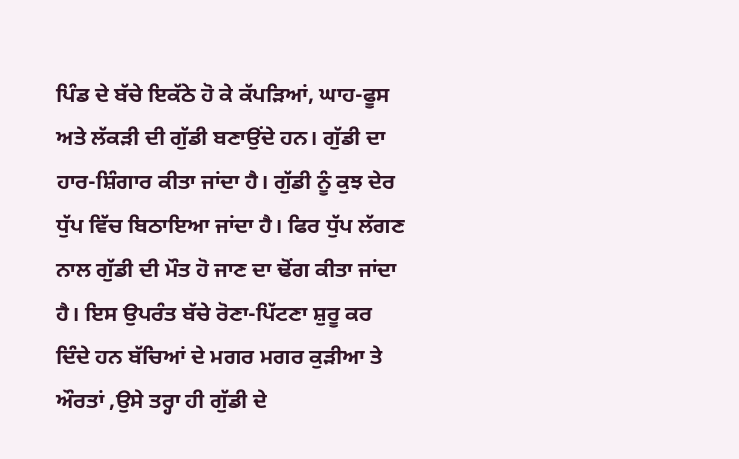ਪਿੰਡ ਦੇ ਬੱਚੇ ਇਕੱਠੇ ਹੋ ਕੇ ਕੱਪੜਿਆਂ, ਘਾਹ-ਫੂਸ ਅਤੇ ਲੱਕੜੀ ਦੀ ਗੁੱਡੀ ਬਣਾਉਂਦੇ ਹਨ। ਗੁੱਡੀ ਦਾ ਹਾਰ-ਸ਼ਿੰਗਾਰ ਕੀਤਾ ਜਾਂਦਾ ਹੈ। ਗੁੱਡੀ ਨੂੰ ਕੁਝ ਦੇਰ ਧੁੱਪ ਵਿੱਚ ਬਿਠਾਇਆ ਜਾਂਦਾ ਹੈ। ਫਿਰ ਧੁੱਪ ਲੱਗਣ ਨਾਲ ਗੁੱਡੀ ਦੀ ਮੌਤ ਹੋ ਜਾਣ ਦਾ ਢੋਂਗ ਕੀਤਾ ਜਾਂਦਾ ਹੈ। ਇਸ ਉਪਰੰਤ ਬੱਚੇ ਰੋਣਾ-ਪਿੱਟਣਾ ਸ਼ੁਰੂ ਕਰ ਦਿੰਦੇ ਹਨ ਬੱਚਿਆਂ ਦੇ ਮਗਰ ਮਗਰ ਕੁੜੀਆ ਤੇ ਔਰਤਾਂ ,ਉਸੇ ਤਰ੍ਹਾ ਹੀ ਗੁੱਡੀ ਦੇ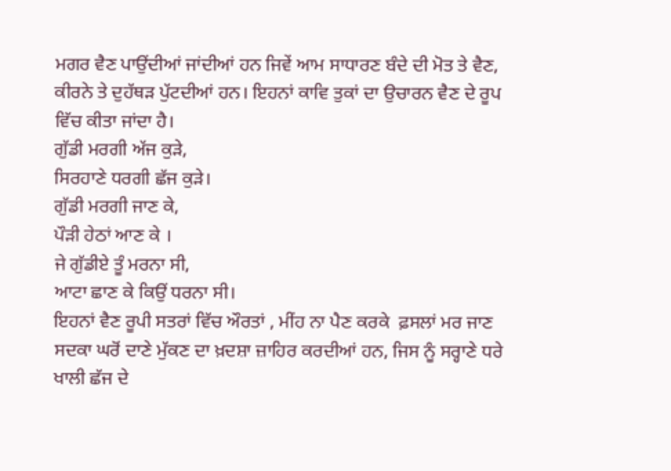ਮਗਰ ਵੈਣ ਪਾਉਂਦੀਆਂ ਜਾਂਦੀਆਂ ਹਨ ਜਿਵੇਂ ਆਮ ਸਾਧਾਰਣ ਬੰਦੇ ਦੀ ਮੋਤ ਤੇ ਵੈਣ, ਕੀਰਨੇ ਤੇ ਦੁਹੱਥੜ ਪੁੱਟਦੀਆਂ ਹਨ। ਇਹਨਾਂ ਕਾਵਿ ਤੁਕਾਂ ਦਾ ਉਚਾਰਨ ਵੈਣ ਦੇ ਰੂਪ ਵਿੱਚ ਕੀਤਾ ਜਾਂਦਾ ਹੈ।
ਗੁੱਡੀ ਮਰਗੀ ਅੱਜ ਕੁੜੇ,
ਸਿਰਹਾਣੇ ਧਰਗੀ ਛੱਜ ਕੁੜੇ।
ਗੁੱਡੀ ਮਰਗੀ ਜਾਣ ਕੇ,
ਪੌੜੀ ਹੇਠਾਂ ਆਣ ਕੇ ।
ਜੇ ਗੁੱਡੀਏ ਤੂੰ ਮਰਨਾ ਸੀ,
ਆਟਾ ਛਾਣ ਕੇ ਕਿਉਂ ਧਰਨਾ ਸੀ।
ਇਹਨਾਂ ਵੈਣ ਰੂਪੀ ਸਤਰਾਂ ਵਿੱਚ ਔਰਤਾਂ , ਮੀਂਹ ਨਾ ਪੈਣ ਕਰਕੇ  ਫ਼ਸਲਾਂ ਮਰ ਜਾਣ ਸਦਕਾ ਘਰੋਂ ਦਾਣੇ ਮੁੱਕਣ ਦਾ ਖ਼ਦਸ਼ਾ ਜ਼ਾਹਿਰ ਕਰਦੀਆਂ ਹਨ, ਜਿਸ ਨੂੰ ਸਰ੍ਹਾਣੇ ਧਰੇ ਖਾਲੀ ਛੱਜ ਦੇ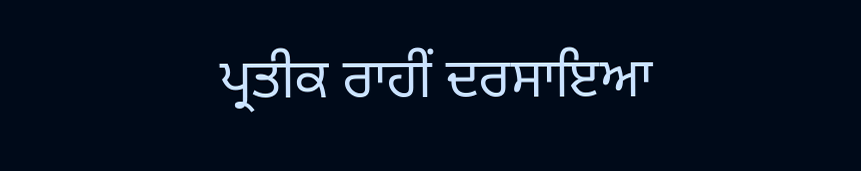ਪ੍ਰਤੀਕ ਰਾਹੀਂ ਦਰਸਾਇਆ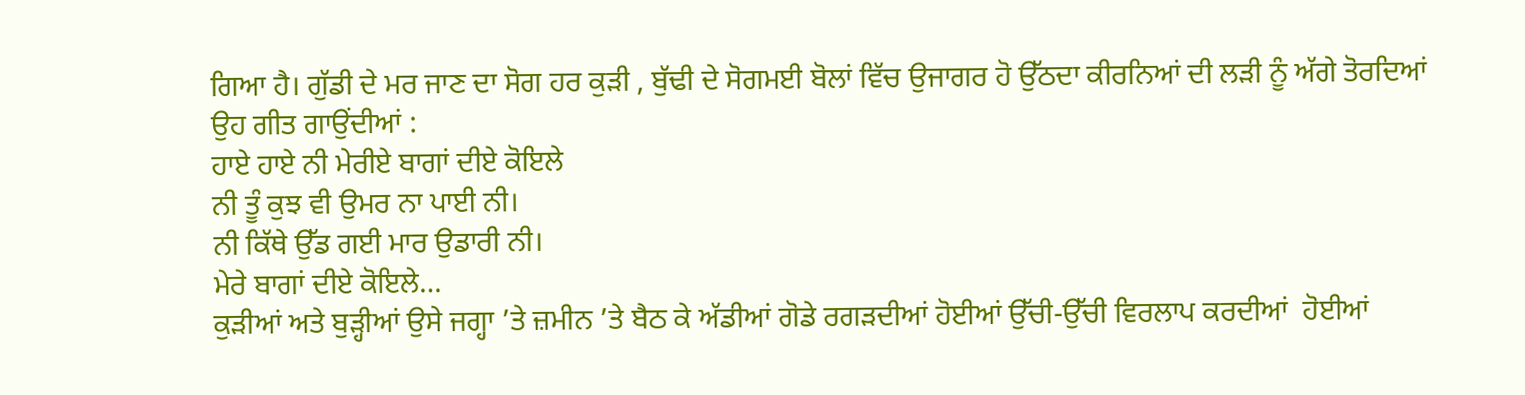ਗਿਆ ਹੈ। ਗੁੱਡੀ ਦੇ ਮਰ ਜਾਣ ਦਾ ਸੋਗ ਹਰ ਕੁੜੀ , ਬੁੱਢੀ ਦੇ ਸੋਗਮਈ ਬੋਲਾਂ ਵਿੱਚ ਉਜਾਗਰ ਹੋ ਉੱਠਦਾ ਕੀਰਨਿਆਂ ਦੀ ਲੜੀ ਨੂੰ ਅੱਗੇ ਤੋਰਦਿਆਂ ਉਹ ਗੀਤ ਗਾਉਂਦੀਆਂ :
ਹਾਏ ਹਾਏ ਨੀ ਮੇਰੀਏ ਬਾਗਾਂ ਦੀਏ ਕੋਇਲੇ
ਨੀ ਤੂੰ ਕੁਝ ਵੀ ਉਮਰ ਨਾ ਪਾਈ ਨੀ।
ਨੀ ਕਿੱਥੇ ਉੱਡ ਗਈ ਮਾਰ ਉਡਾਰੀ ਨੀ।
ਮੇਰੇ ਬਾਗਾਂ ਦੀਏ ਕੋਇਲੇ…
ਕੁੜੀਆਂ ਅਤੇ ਬੁੜ੍ਹੀਆਂ ਉਸੇ ਜਗ੍ਹਾ ’ਤੇ ਜ਼ਮੀਨ ’ਤੇ ਬੈਠ ਕੇ ਅੱਡੀਆਂ ਗੋਡੇ ਰਗੜਦੀਆਂ ਹੋਈਆਂ ਉੱਚੀ-ਉੱਚੀ ਵਿਰਲਾਪ ਕਰਦੀਆਂ  ਹੋਈਆਂ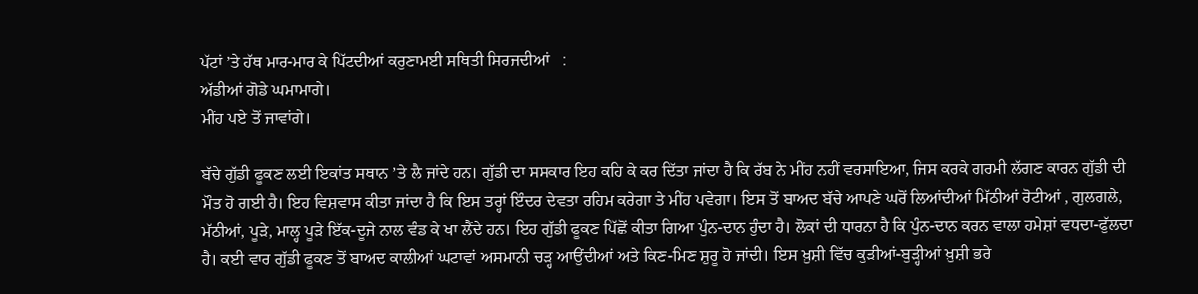ਪੱਟਾਂ ’ਤੇ ਹੱਥ ਮਾਰ-ਮਾਰ ਕੇ ਪਿੱਟਦੀਆਂ ਕਰੁਣਾਮਈ ਸਥਿਤੀ ਸਿਰਜਦੀਆਂ   :
ਅੱਡੀਆਂ ਗੋਡੇ ਘਮਾਮਾਗੇ।
ਮੀਂਹ ਪਏ ਤੋਂ ਜਾਵਾਂਗੇ।

ਬੱਚੇ ਗੁੱਡੀ ਫੂਕਣ ਲਈ ਇਕਾਂਤ ਸਥਾਨ ’ਤੇ ਲੈ ਜਾਂਦੇ ਹਨ। ਗੁੱਡੀ ਦਾ ਸਸਕਾਰ ਇਹ ਕਹਿ ਕੇ ਕਰ ਦਿੱਤਾ ਜਾਂਦਾ ਹੈ ਕਿ ਰੱਬ ਨੇ ਮੀਂਹ ਨਹੀਂ ਵਰਸਾਇਆ, ਜਿਸ ਕਰਕੇ ਗਰਮੀ ਲੱਗਣ ਕਾਰਨ ਗੁੱਡੀ ਦੀ ਮੌਤ ਹੋ ਗਈ ਹੈ। ਇਹ ਵਿਸ਼ਵਾਸ ਕੀਤਾ ਜਾਂਦਾ ਹੈ ਕਿ ਇਸ ਤਰ੍ਹਾਂ ਇੰਦਰ ਦੇਵਤਾ ਰਹਿਮ ਕਰੇਗਾ ਤੇ ਮੀਂਹ ਪਵੇਗਾ। ਇਸ ਤੋਂ ਬਾਅਦ ਬੱਚੇ ਆਪਣੇ ਘਰੋਂ ਲਿਆਂਦੀਆਂ ਮਿੱਠੀਆਂ ਰੋਟੀਆਂ , ਗੁਲਗਲੇ, ਮੱਠੀਆਂ, ਪੂੜੇ, ਮਾਲ੍ਹ ਪੂੜੇ ਇੱਕ-ਦੂਜੇ ਨਾਲ ਵੰਡ ਕੇ ਖਾ ਲੈਂਦੇ ਹਨ। ਇਹ ਗੁੱਡੀ ਫੂਕਣ ਪਿੱਛੋਂ ਕੀਤਾ ਗਿਆ ਪੁੰਨ-ਦਾਨ ਹੁੰਦਾ ਹੈ। ਲੋਕਾਂ ਦੀ ਧਾਰਨਾ ਹੈ ਕਿ ਪੁੰਨ-ਦਾਨ ਕਰਨ ਵਾਲਾ ਹਮੇਸ਼ਾਂ ਵਧਦਾ-ਫੁੱਲਦਾ ਹੈ। ਕਈ ਵਾਰ ਗੁੱਡੀ ਫੂਕਣ ਤੋਂ ਬਾਅਦ ਕਾਲੀਆਂ ਘਟਾਵਾਂ ਅਸਮਾਨੀ ਚੜ੍ਹ ਆਉਂਦੀਆਂ ਅਤੇ ਕਿਣ-ਮਿਣ ਸ਼ੁਰੂ ਹੋ ਜਾਂਦੀ। ਇਸ ਖ਼ੁਸ਼ੀ ਵਿੱਚ ਕੁੜੀਆਂ-ਬੁੜ੍ਹੀਆਂ ਖ਼ੁਸ਼ੀ ਭਰੇ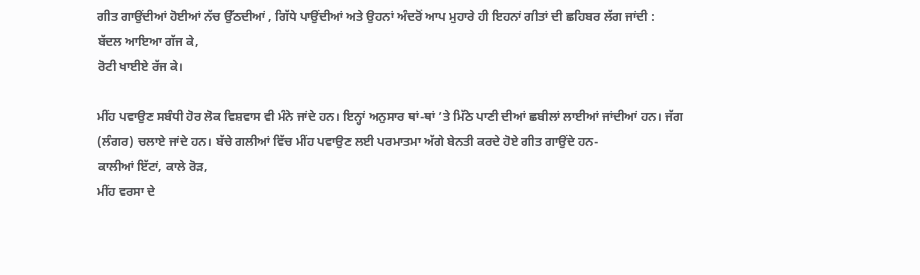ਗੀਤ ਗਾਉਂਦੀਆਂ ਹੋਈਆਂ ਨੱਚ ਉੱਠਦੀਆਂ , ਗਿੱਧੇ ਪਾਉਂਦੀਆਂ ਅਤੇ ਉਹਨਾਂ ਅੰਦਰੋਂ ਆਪ ਮੁਹਾਰੇ ਹੀ ਇਹਨਾਂ ਗੀਤਾਂ ਦੀ ਛਹਿਬਰ ਲੱਗ ਜਾਂਦੀ :
ਬੱਦਲ ਆਇਆ ਗੱਜ ਕੇ,
ਰੋਟੀ ਖਾਈਏ ਰੱਜ ਕੇ।

ਮੀਂਹ ਪਵਾਉਣ ਸਬੰਧੀ ਹੋਰ ਲੋਕ ਵਿਸ਼ਵਾਸ ਵੀ ਮੰਨੇ ਜਾਂਦੇ ਹਨ। ਇਨ੍ਹਾਂ ਅਨੁਸਾਰ ਥਾਂ-ਥਾਂ ’ਤੇ ਮਿੱਠੇ ਪਾਣੀ ਦੀਆਂ ਛਬੀਲਾਂ ਲਾਈਆਂ ਜਾਂਦੀਆਂ ਹਨ। ਜੱਗ (ਲੰਗਰ) ਚਲਾਏ ਜਾਂਦੇ ਹਨ। ਬੱਚੇ ਗਲੀਆਂ ਵਿੱਚ ਮੀਂਹ ਪਵਾਉਣ ਲਈ ਪਰਮਾਤਮਾ ਅੱਗੇ ਬੇਨਤੀ ਕਰਦੇ ਹੋਏ ਗੀਤ ਗਾਉਂਦੇ ਹਨ-
ਕਾਲੀਆਂ ਇੱਟਾਂ, ਕਾਲੇ ਰੋੜ,
ਮੀਂਹ ਵਰਸਾ ਦੇ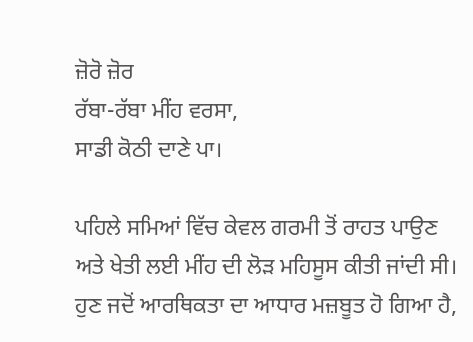ਜ਼ੋਰੋ ਜ਼ੋਰ
ਰੱਬਾ-ਰੱਬਾ ਮੀਂਹ ਵਰਸਾ,
ਸਾਡੀ ਕੋਠੀ ਦਾਣੇ ਪਾ।

ਪਹਿਲੇ ਸਮਿਆਂ ਵਿੱਚ ਕੇਵਲ ਗਰਮੀ ਤੋਂ ਰਾਹਤ ਪਾਉਣ ਅਤੇ ਖੇਤੀ ਲਈ ਮੀਂਹ ਦੀ ਲੋੜ ਮਹਿਸੂਸ ਕੀਤੀ ਜਾਂਦੀ ਸੀ। ਹੁਣ ਜਦੋਂ ਆਰਥਿਕਤਾ ਦਾ ਆਧਾਰ ਮਜ਼ਬੂਤ ਹੋ ਗਿਆ ਹੈ,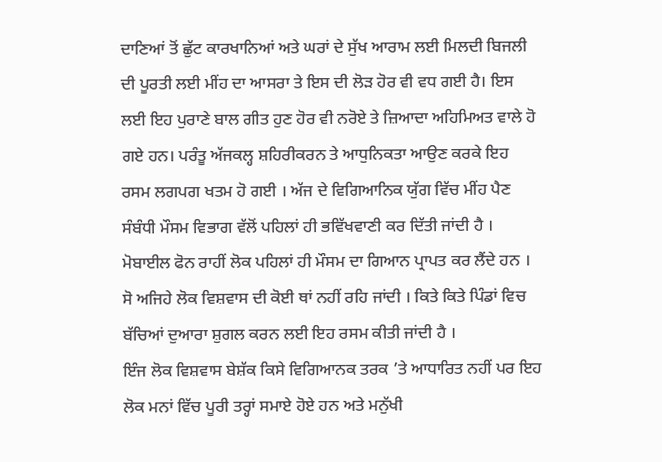ਦਾਣਿਆਂ ਤੋਂ ਛੁੱਟ ਕਾਰਖਾਨਿਆਂ ਅਤੇ ਘਰਾਂ ਦੇ ਸੁੱਖ ਆਰਾਮ ਲਈ ਮਿਲਦੀ ਬਿਜਲੀ ਦੀ ਪੂਰਤੀ ਲਈ ਮੀਂਹ ਦਾ ਆਸਰਾ ਤੇ ਇਸ ਦੀ ਲੋੜ ਹੋਰ ਵੀ ਵਧ ਗਈ ਹੈ। ਇਸ ਲਈ ਇਹ ਪੁਰਾਣੇ ਬਾਲ ਗੀਤ ਹੁਣ ਹੋਰ ਵੀ ਨਰੋਏ ਤੇ ਜ਼ਿਆਦਾ ਅਹਿਮਿਅਤ ਵਾਲੇ ਹੋ ਗਏ ਹਨ। ਪਰੰਤੂ ਅੱਜਕਲ੍ਹ ਸ਼ਹਿਰੀਕਰਨ ਤੇ ਆਧੁਨਿਕਤਾ ਆਉਣ ਕਰਕੇ ਇਹ ਰਸਮ ਲਗਪਗ ਖਤਮ ਹੋ ਗਈ । ਅੱਜ ਦੇ ਵਿਗਿਆਨਿਕ ਯੁੱਗ ਵਿੱਚ ਮੀਂਹ ਪੈਣ ਸੰਬੰਧੀ ਮੌਸਮ ਵਿਭਾਗ ਵੱਲੋਂ ਪਹਿਲਾਂ ਹੀ ਭਵਿੱਖਵਾਣੀ ਕਰ ਦਿੱਤੀ ਜਾਂਦੀ ਹੈ । ਮੋਬਾਈਲ ਫੋਨ ਰਾਹੀਂ ਲੋਕ ਪਹਿਲਾਂ ਹੀ ਮੌਸਮ ਦਾ ਗਿਆਨ ਪ੍ਰਾਪਤ ਕਰ ਲੈਂਦੇ ਹਨ । ਸੋ ਅਜਿਹੇ ਲੋਕ ਵਿਸ਼ਵਾਸ ਦੀ ਕੋਈ ਥਾਂ ਨਹੀਂ ਰਹਿ ਜਾਂਦੀ । ਕਿਤੇ ਕਿਤੇ ਪਿੰਡਾਂ ਵਿਚ ਬੱਚਿਆਂ ਦੁਆਰਾ ਸ਼ੁਗਲ ਕਰਨ ਲਈ ਇਹ ਰਸਮ ਕੀਤੀ ਜਾਂਦੀ ਹੈ ।
ਇੰਜ ਲੋਕ ਵਿਸ਼ਵਾਸ ਬੇਸ਼ੱਕ ਕਿਸੇ ਵਿਗਿਆਨਕ ਤਰਕ ’ਤੇ ਆਧਾਰਿਤ ਨਹੀਂ ਪਰ ਇਹ ਲੋਕ ਮਨਾਂ ਵਿੱਚ ਪੂਰੀ ਤਰ੍ਹਾਂ ਸਮਾਏ ਹੋਏ ਹਨ ਅਤੇ ਮਨੁੱਖੀ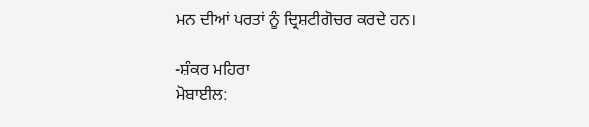ਮਨ ਦੀਆਂ ਪਰਤਾਂ ਨੂੰ ਦ੍ਰਿਸ਼ਟੀਗੋਚਰ ਕਰਦੇ ਹਨ।

-ਸ਼ੰਕਰ ਮਹਿਰਾ
ਮੋਬਾਈਲ: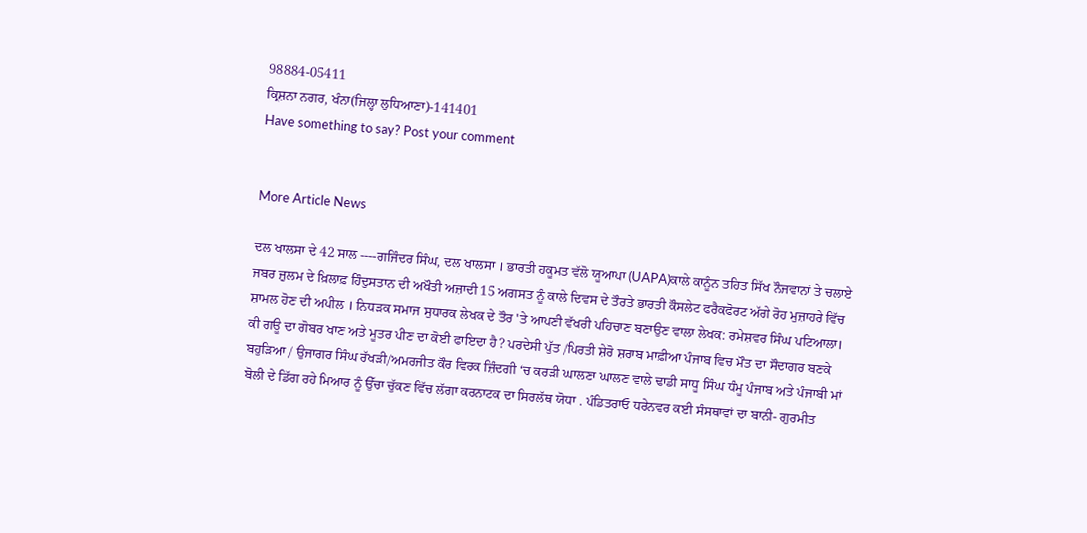98884-05411
ਕ੍ਰਿਸ਼ਨਾ ਨਗਰ, ਖੰਨਾ(ਜਿਲ੍ਹਾ ਲੁਧਿਆਣਾ)-141401
Have something to say? Post your comment


More Article News

ਦਲ ਖਾਲਸਾ ਦੇ 42 ਸਾਲ ----ਗਜਿੰਦਰ ਸਿੰਘ, ਦਲ ਖਾਲਸਾ । ਭਾਰਤੀ ਹਕੂਮਤ ਵੱਲੋ ਯੂਆਪਾ (UAPA)ਕਾਲੇ ਕਾਨੂੰਨ ਤਹਿਤ ਸਿੱਖ ਨੌਜਵਾਨਾਂ ਤੇ ਚਲਾਏ ਜਬਰ ਜ਼ੁਲਮ ਦੇ ਖ਼ਿਲਾਫ਼ ਹਿੰਦੁਸਤਾਨ ਦੀ ਅਖੌਤੀ ਅਜ਼ਾਦੀ 15 ਅਗਸਤ ਨੂੰ ਕਾਲੇ ਦਿਵਸ ਦੇ ਤੌਰਤੇ ਭਾਰਤੀ ਕੌਸਲੇਟ ਫਰੈਕਫੋਰਟ ਅੱਗੇ ਰੋਹ ਮੁਜ਼ਾਹਰੇ ਵਿੱਚ ਸ਼ਾਮਲ ਹੋਣ ਦੀ ਅਪੀਲ । ਨਿਧੜਕ ਸਮਾਜ ਸੁਧਾਰਕ ਲੇਖਕ ਦੇ ਤੌਰ 'ਤੇ ਆਪਣੀ ਵੱਖਰੀ ਪਹਿਚਾਣ ਬਣਾਉਣ ਵਾਲਾ ਲੇਖਕ: ਰਮੇਸ਼ਵਰ ਸਿੰਘ ਪਟਿਆਲਾ। ਕੀ ਗਊ ਦਾ ਗੋਬਰ ਖਾਣ ਅਤੇ ਮੂਤਰ ਪੀਣ ਦਾ ਕੋਈ ਫਾਇਦਾ ਹੈ? ਪਰਦੇਸੀ ਪੁੱਤ /ਪਿਰਤੀ ਸ਼ੇਰੋ ਸ਼ਰਾਬ ਮਾਫ਼ੀਆ ਪੰਜਾਬ ਵਿਚ ਮੌਤ ਦਾ ਸੌਦਾਗਰ ਬਣਕੇ ਬਹੁੜਿਆ / ਉਜਾਗਰ ਸਿੰਘ ਰੱਖੜੀ/ਅਮਰਜੀਤ ਕੌਰ ਵਿਰਕ ਜ਼ਿੰਦਗੀ ‘ਚ ਕਰੜੀ ਘਾਲਣਾ ਘਾਲਣ ਵਾਲੇ ਢਾਡੀ ਸਾਧੂ ਸਿੰਘ ਧੰਮੂ ਪੰਜਾਬ ਅਤੇ ਪੰਜਾਬੀ ਮਾਂ ਬੋਲੀ ਦੇ ਡਿੱਗ ਰਹੇ ਮਿਆਰ ਨੂੰ ਉੱਚਾ ਚੁੱਕਣ ਵਿੱਚ ਲੱਗਾ ਕਰਨਾਟਕ ਦਾ ਸਿਰਲੱਥ ਯੋਧਾ . ਪੰਡਿਤਰਾਓ ਧਰੇਨਵਰ ਕਈ ਸੰਸਥਾਵਾਂ ਦਾ ਬਾਨੀ- ਗੁਰਮੀਤ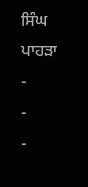ਸਿੰਘ ਪਾਹੜਾ
-
-
-